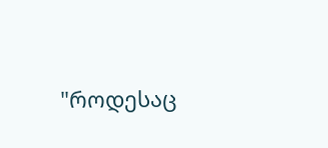"როდესაც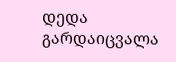დედა გარდაიცვალა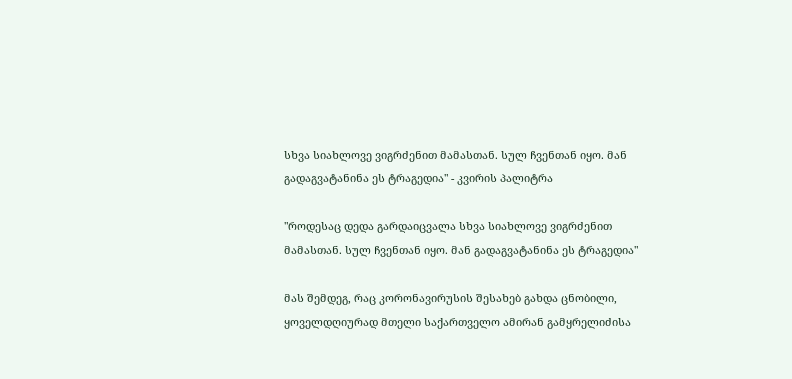სხვა სიახლოვე ვიგრძენით მამასთან. სულ ჩვენთან იყო. მან გადაგვატანინა ეს ტრაგედია" - კვირის პალიტრა

"როდესაც დედა გარდაიცვალა სხვა სიახლოვე ვიგრძენით მამასთან. სულ ჩვენთან იყო. მან გადაგვატანინა ეს ტრაგედია"

მას შემდეგ, რაც კორონავირუსის შესახებ გახდა ცნობილი, ყოველდღიურად მთელი საქართველო ამირან გამყრელიძისა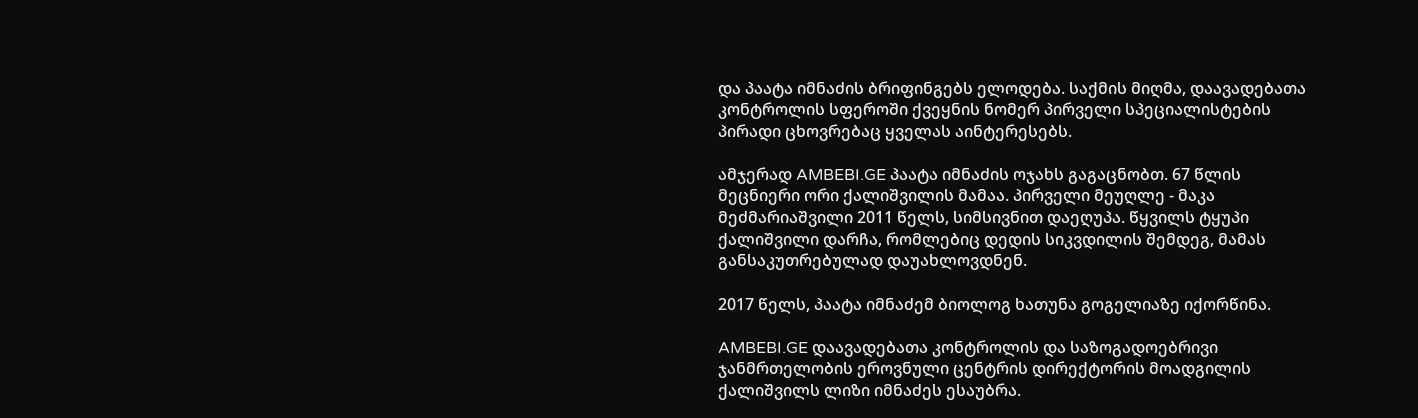და პაატა იმნაძის ბრიფინგებს ელოდება. საქმის მიღმა, დაავადებათა კონტროლის სფეროში ქვეყნის ნომერ პირველი სპეციალისტების პირადი ცხოვრებაც ყველას აინტერესებს.

ამჯერად AMBEBI.GE პაატა იმნაძის ოჯახს გაგაცნობთ. 67 წლის მეცნიერი ორი ქალიშვილის მამაა. პირველი მეუღლე - მაკა მეძმარიაშვილი 2011 წელს, სიმსივნით დაეღუპა. წყვილს ტყუპი ქალიშვილი დარჩა, რომლებიც დედის სიკვდილის შემდეგ, მამას განსაკუთრებულად დაუახლოვდნენ.

2017 წელს, პაატა იმნაძემ ბიოლოგ ხათუნა გოგელიაზე იქორწინა.

AMBEBI.GE დაავადებათა კონტროლის და საზოგადოებრივი ჯანმრთელობის ეროვნული ცენტრის დირექტორის მოადგილის ქალიშვილს ლიზი იმნაძეს ესაუბრა.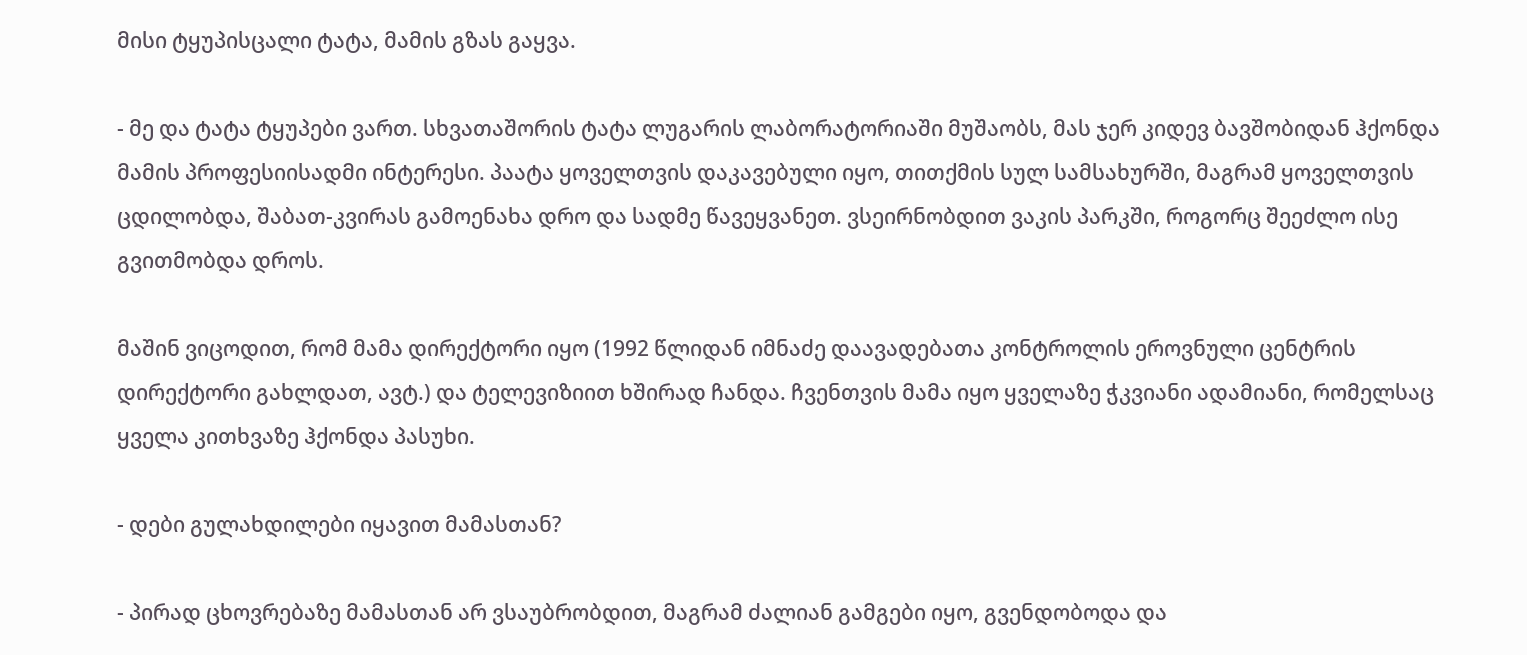მისი ტყუპისცალი ტატა, მამის გზას გაყვა.

- მე და ტატა ტყუპები ვართ. სხვათაშორის ტატა ლუგარის ლაბორატორიაში მუშაობს, მას ჯერ კიდევ ბავშობიდან ჰქონდა მამის პროფესიისადმი ინტერესი. პაატა ყოველთვის დაკავებული იყო, თითქმის სულ სამსახურში, მაგრამ ყოველთვის ცდილობდა, შაბათ-კვირას გამოენახა დრო და სადმე წავეყვანეთ. ვსეირნობდით ვაკის პარკში, როგორც შეეძლო ისე გვითმობდა დროს.

მაშინ ვიცოდით, რომ მამა დირექტორი იყო (1992 წლიდან იმნაძე დაავადებათა კონტროლის ეროვნული ცენტრის დირექტორი გახლდათ, ავტ.) და ტელევიზიით ხშირად ჩანდა. ჩვენთვის მამა იყო ყველაზე ჭკვიანი ადამიანი, რომელსაც ყველა კითხვაზე ჰქონდა პასუხი.

- დები გულახდილები იყავით მამასთან?

- პირად ცხოვრებაზე მამასთან არ ვსაუბრობდით, მაგრამ ძალიან გამგები იყო, გვენდობოდა და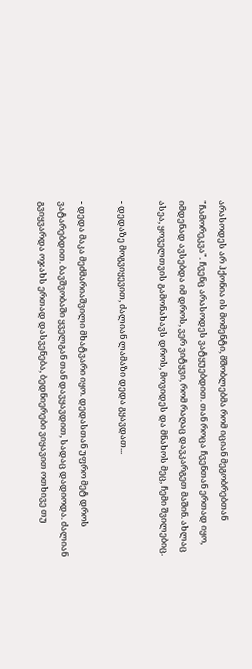არასოდეს არ ჰქონია ის მომენტი, მშობლებმა რომ იციან მეგობრებთან "ჩამორეკვა". ჩვენც არასოდეს ვატყუებდით. თან როცა ჩვენთან ერთად იყო, იმდენად ავსებდა იმ დროს, ვერ ვიტყვი, რომ რაღაც დავკარგეთ მაშინ. ახლაც ასეა, ყოველთვის გამონახავს დროს, მოვიდეს და მნახოს მეც, ჩემი შვილებიც.

- დედაზე მოგვიყევით, ძალიან ლამაზი დედა გყავდათ...

- დედა მაკა მეძმარიაშვილი მხატვარი იყო. დედასთან უფრო მეტ დროს ვატარებდით. ბავშვობაში ყველგან თან დავყავდით, სადაც დადიოდა. ძალიან გვიყვარდა ოჯახს ერთად დასვენება, ბედნიერები ვიყავით ოთხივე თუ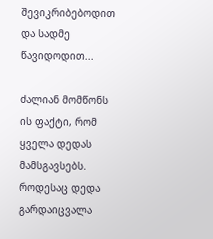შევიკრიბებოდით და სადმე წავიდოდით...

ძალიან მომწონს ის ფაქტი, რომ ყველა დედას მამსგავსებს. როდესაც დედა გარდაიცვალა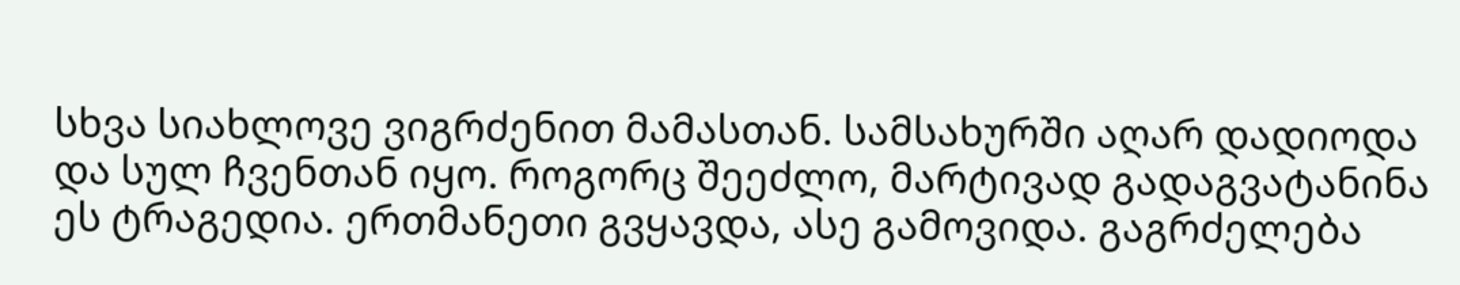სხვა სიახლოვე ვიგრძენით მამასთან. სამსახურში აღარ დადიოდა და სულ ჩვენთან იყო. როგორც შეეძლო, მარტივად გადაგვატანინა ეს ტრაგედია. ერთმანეთი გვყავდა, ასე გამოვიდა. გაგრძელება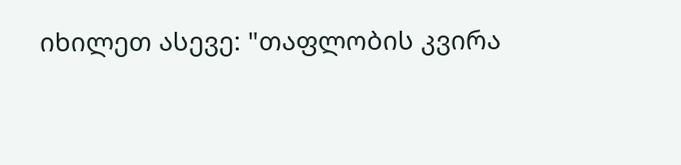იხილეთ ასევე: "თაფლობის კვირა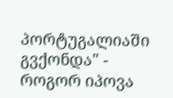პორტუგალიაში გვქონდა" - როგორ იპოვა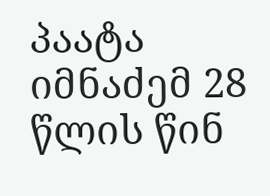პაატა იმნაძემ 28 წლის წინ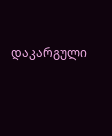დაკარგული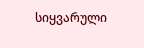სიყვარული